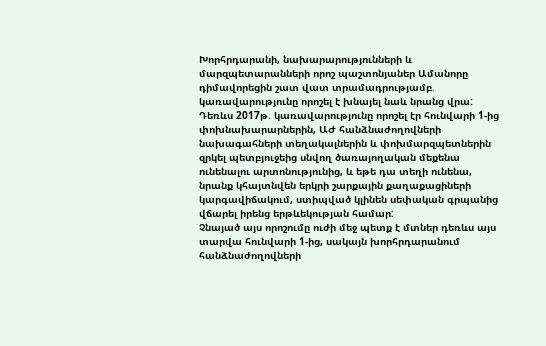Խորհրդարանի, նախարարությունների և մարզպետարանների որոշ պաշտոնյաներ Ամանորը դիմավորեցին շատ վատ տրամադրությամբ. կառավարությունը որոշել է խնայել նաև նրանց վրա:
Դեռևս 2017թ. կառավարությունը որոշել էր հունվարի 1-ից փոխնախարարներին, ԱԺ հանձնաժողովների նախագահների տեղակալներին և փոխմարզպետներին զրկել պետբյուջեից սնվող ծառայողական մեքենա ունենալու արտոնությունից, և եթե դա տեղի ունենա, նրանք կհայտնվեն երկրի շարքային քաղաքացիների կարգավիճակում, ստիպված կլինեն սեփական գրպանից վճարել իրենց երթևեկության համար:
Չնայած այս որոշումը ուժի մեջ պետք է մտներ դեռևս այս տարվա հունվարի 1-ից, սակայն խորհրդարանում հանձնաժողովների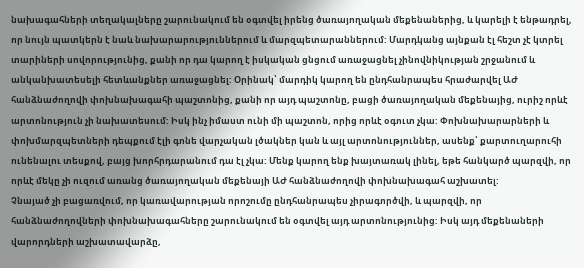նախագահների տեղակալները շարունակում են օգտվել իրենց ծառայողական մեքենաներից, և կարելի է ենթադրել, որ նույն պատկերն է նաև նախարարություններում և մարզպետարաններում: Մարդկանց այնքան էլ հեշտ չէ կտրել տարիների սովորությունից, քանի որ դա կարող է իսկական ցնցում առաջացնել չինովնիկության շրջանում և անկանխատեսելի հետևանքներ առաջացնել: Օրինակ՝ մարդիկ կարող են ընդհանրապես հրաժարվել ԱԺ հանձնաժողովի փոխնախագահի պաշտոնից, քանի որ այդ պաշտոնը, բացի ծառայողական մեքենայից, ուրիշ որևէ արտոնություն չի նախատեսում: Իսկ ինչ իմաստ ունի մի պաշտոն, որից որևէ օգուտ չկա: Փոխնախարարների և փոխմարզպետների դեպքում էլի գոնե վարչական լծակներ կան և այլ արտոնություններ, ասենք՝ քարտուղարուհի ունենալու տեսքով, բայց խորհրդարանում դա էլ չկա: Մենք կարող ենք խայտառակ լինել, եթե հանկարծ պարզվի, որ որևէ մեկը չի ուզում առանց ծառայողական մեքենայի ԱԺ հանձնաժողովի փոխնախագահ աշխատել:
Չնայած չի բացառվում, որ կառավարության որոշումը ընդհանրապես չիրագործվի, և պարզվի, որ հանձնաժողովների փոխնախագահները շարունակում են օգտվել այդ արտոնությունից: Իսկ այդ մեքենաների վարորդների աշխատավարձը,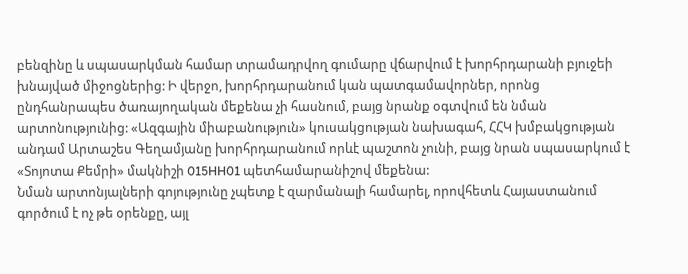բենզինը և սպասարկման համար տրամադրվող գումարը վճարվում է խորհրդարանի բյուջեի խնայված միջոցներից: Ի վերջո, խորհրդարանում կան պատգամավորներ, որոնց ընդհանրապես ծառայողական մեքենա չի հասնում, բայց նրանք օգտվում են նման արտոնությունից: «Ազգային միաբանություն» կուսակցության նախագահ, ՀՀԿ խմբակցության անդամ Արտաշես Գեղամյանը խորհրդարանում որևէ պաշտոն չունի, բայց նրան սպասարկում է «Տոյոտա Քեմրի» մակնիշի 015HH01 պետհամարանիշով մեքենա:
Նման արտոնյալների գոյությունը չպետք է զարմանալի համարել, որովհետև Հայաստանում գործում է ոչ թե օրենքը, այլ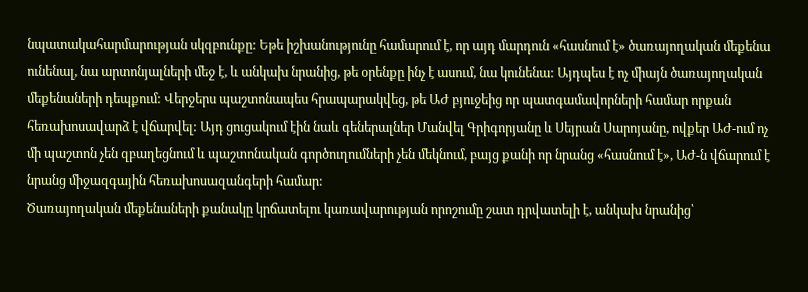նպատակահարմարության սկզբունքը: Եթե իշխանությունը համարում է, որ այդ մարդուն «հասնում է» ծառայողական մեքենա ունենալ, նա արտոնյալների մեջ է, և անկախ նրանից, թե օրենքը ինչ է ասում, նա կունենա: Այդպես է ոչ միայն ծառայողական մեքենաների դեպքում: Վերջերս պաշտոնապես հրապարակվեց, թե ԱԺ բյուջեից որ պատգամավորների համար որքան հեռախոսավարձ է վճարվել: Այդ ցուցակում էին նաև գեներալներ Մանվել Գրիգորյանը և Սեյրան Սարոյանը, ովքեր ԱԺ-ում ոչ մի պաշտոն չեն զբաղեցնում և պաշտոնական գործուղումների չեն մեկնում, բայց քանի որ նրանց «հասնում է», ԱԺ-ն վճարում է նրանց միջազգային հեռախոսազանգերի համար:
Ծառայողական մեքենաների քանակը կրճատելու կառավարության որոշումը շատ դրվատելի է, անկախ նրանից՝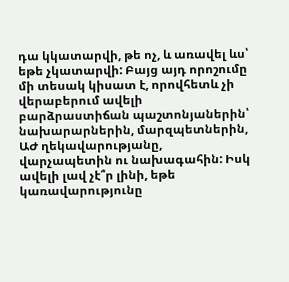դա կկատարվի, թե ոչ, և առավել ևս՝ եթե չկատարվի: Բայց այդ որոշումը մի տեսակ կիսատ է, որովհետև չի վերաբերում ավելի բարձրաստիճան պաշտոնյաներին՝ նախարարներին, մարզպետներին, ԱԺ ղեկավարությանը, վարչապետին ու նախագահին: Իսկ ավելի լավ չէ՞ր լինի, եթե կառավարությունը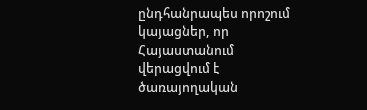ընդհանրապես որոշում կայացներ, որ Հայաստանում վերացվում է ծառայողական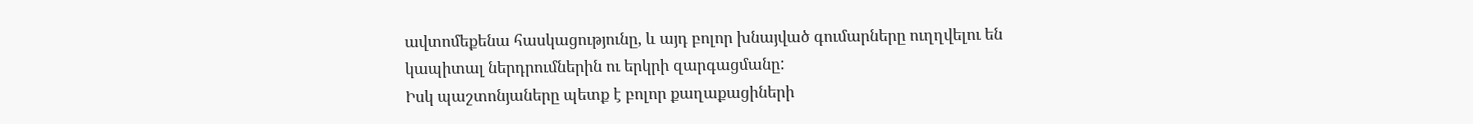ավտոմեքենա հասկացությունը, և այդ բոլոր խնայված գումարները ուղղվելու են կապիտալ ներդրումներին ու երկրի զարգացմանը:
Իսկ պաշտոնյաները պետք է բոլոր քաղաքացիների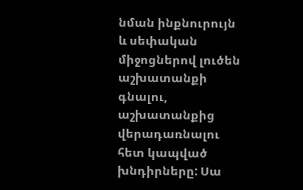նման ինքնուրույն և սեփական միջոցներով լուծեն աշխատանքի գնալու, աշխատանքից վերադառնալու հետ կապված խնդիրները: Սա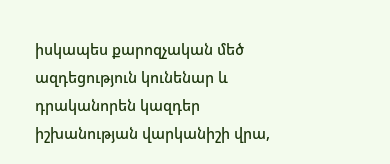իսկապես քարոզչական մեծ ազդեցություն կունենար և դրականորեն կազդեր իշխանության վարկանիշի վրա,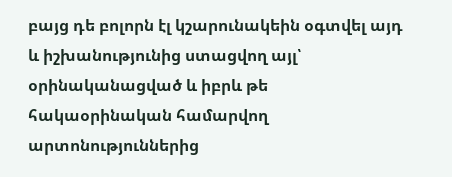բայց դե բոլորն էլ կշարունակեին օգտվել այդ և իշխանությունից ստացվող այլ՝ օրինականացված և իբրև թե հակաօրինական համարվող արտոնություններից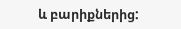և բարիքներից: